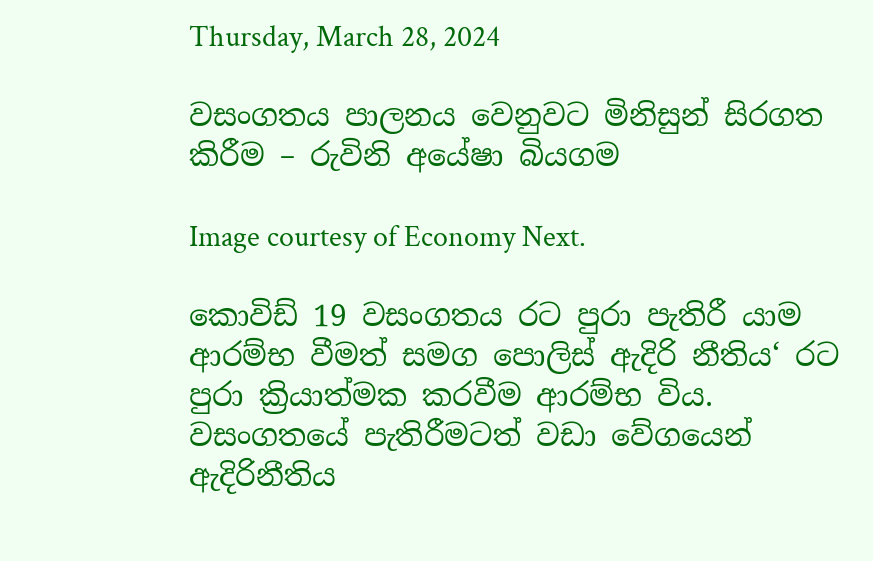Thursday, March 28, 2024

වසංගතය පාලනය වෙනුවට මිනිසුන් සිරගත කිරීම – රුවිනි අයේෂා බියගම

Image courtesy of Economy Next.

කොවිඩ් 19 වසංගතය රට පුරා පැතිරී යාම ආරම්භ වීමත් සමග පොලිස් ඇදිරි නීතිය‘ රට පුරා ක්‍රියාත්මක කරවීම ආරම්භ විය. වසංගතයේ පැතිරීමටත් වඩා වේගයෙන් ඇදිරිනීතිය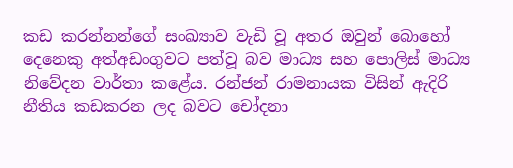කඩ කරන්නන්ගේ සංඛ්‍යාව වැඩි වූ අතර ඔවුන් බොහෝ දෙනෙකු අත්අඩංගුවට පත්වූ බව මාධ්‍ය සහ පොලිස් මාධ්‍ය නිවේදන වාර්තා කළේය. රන්ජන් රාමනායක විසින් ඇදිරි නීතිය කඩකරන ලද බවට චෝදනා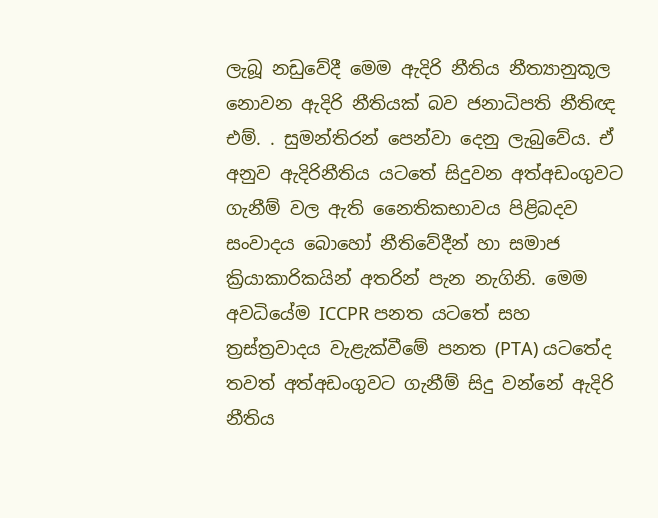ලැබූ නඩුවේදී මෙම ඇදිරි නීතිය නීත්‍යානුකූල නොවන ඇදිරි නීතියක් බව ජනාධිපති නීතිඥ එම්. . සුමන්තිරන් පෙන්වා දෙනු ලැබුවේය. ඒ අනුව ඇදිරිනීතිය යටතේ සිදුවන අත්අඩංගුවට ගැනීම් වල ඇති නෛතිකභාවය පිළිබදව සංවාදය බොහෝ නීතිවේදීන් හා සමාජ ක්‍රියාකාරිකයින් අතරින් පැන නැගිනි. මෙම අවධියේම ICCPR පනත යටතේ සහ ත්‍රස්ත්‍රවාදය වැළැක්වීමේ පනත (PTA) යටතේද තවත් අත්අඩංගුවට ගැනීම් සිදු වන්නේ ඇදිරි නීතිය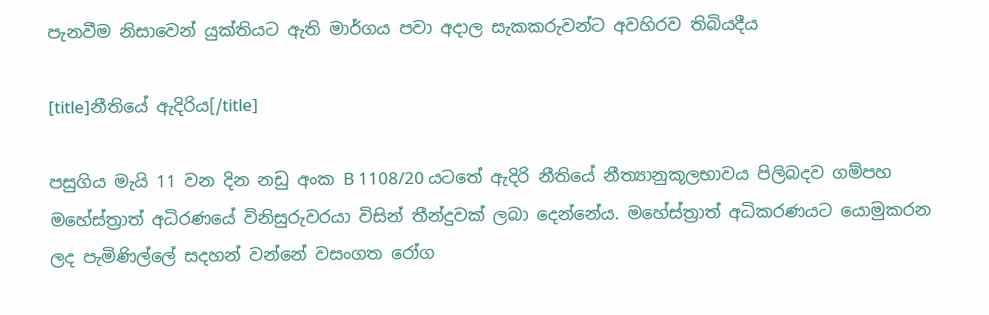පැනවීම නිසාවෙන් යුක්තියට ඇති මාර්ගය පවා අදාල සැකකරුවන්ට අවහිරව තිබියදීය

[title]නීතියේ ඇදිරිය[/title]

පසුගිය මැයි 11 වන දින නඩු අංක B 1108/20 යටතේ ඇදිරි නීතියේ නීත්‍යානුකූලභාවය පිලිබදව ගම්පහ මහේස්ත්‍රාත් අධිරණයේ විනිසුරුවරයා විසින් තීන්දුවක් ලබා දෙන්නේය. මහේස්ත්‍රාත් අධිකරණයට යොමුකරන ලද පැමිණිල්ලේ සදහන් වන්නේ වසංගත රෝග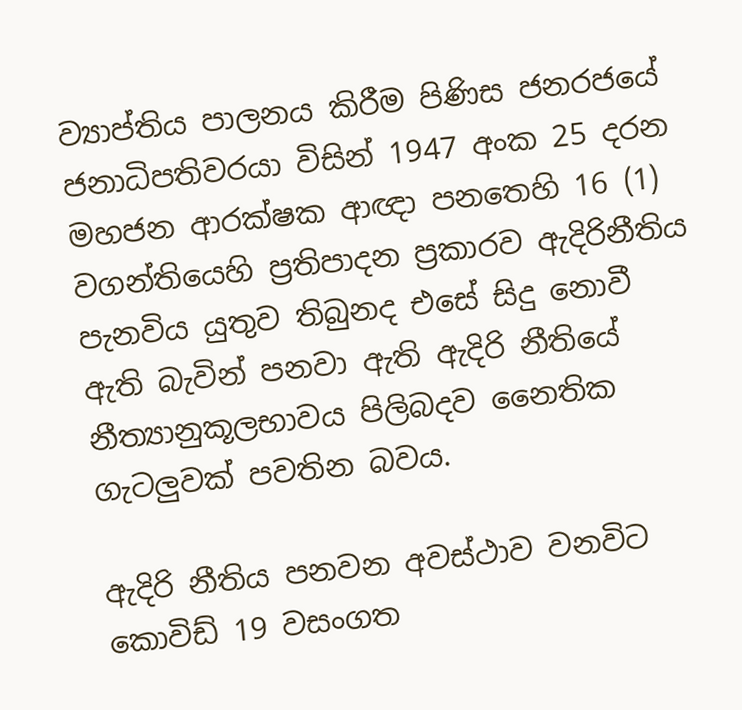ව්‍යාප්තිය පාලනය කිරීම පිණිස ජනරජයේ ජනාධිපතිවරයා විසින් 1947 අංක 25 දරන මහජන ආරක්ෂක ආඥා පනතෙහි 16 (1) වගන්තියෙහි ප්‍රතිපාදන ප්‍රකාරව ඇදිරිනීතිය පැනවිය යුතුව තිබුනද එසේ සිදු නොවී ඇති බැවින් පනවා ඇති ඇදිරි නීතියේ නීත්‍යානුකූලභාවය පිලිබදව නෛතික ගැටලුවක් පවතින බවය.

ඇදිරි නීතිය පනවන අවස්ථාව වනවිට කොවිඩ් 19 වසංගත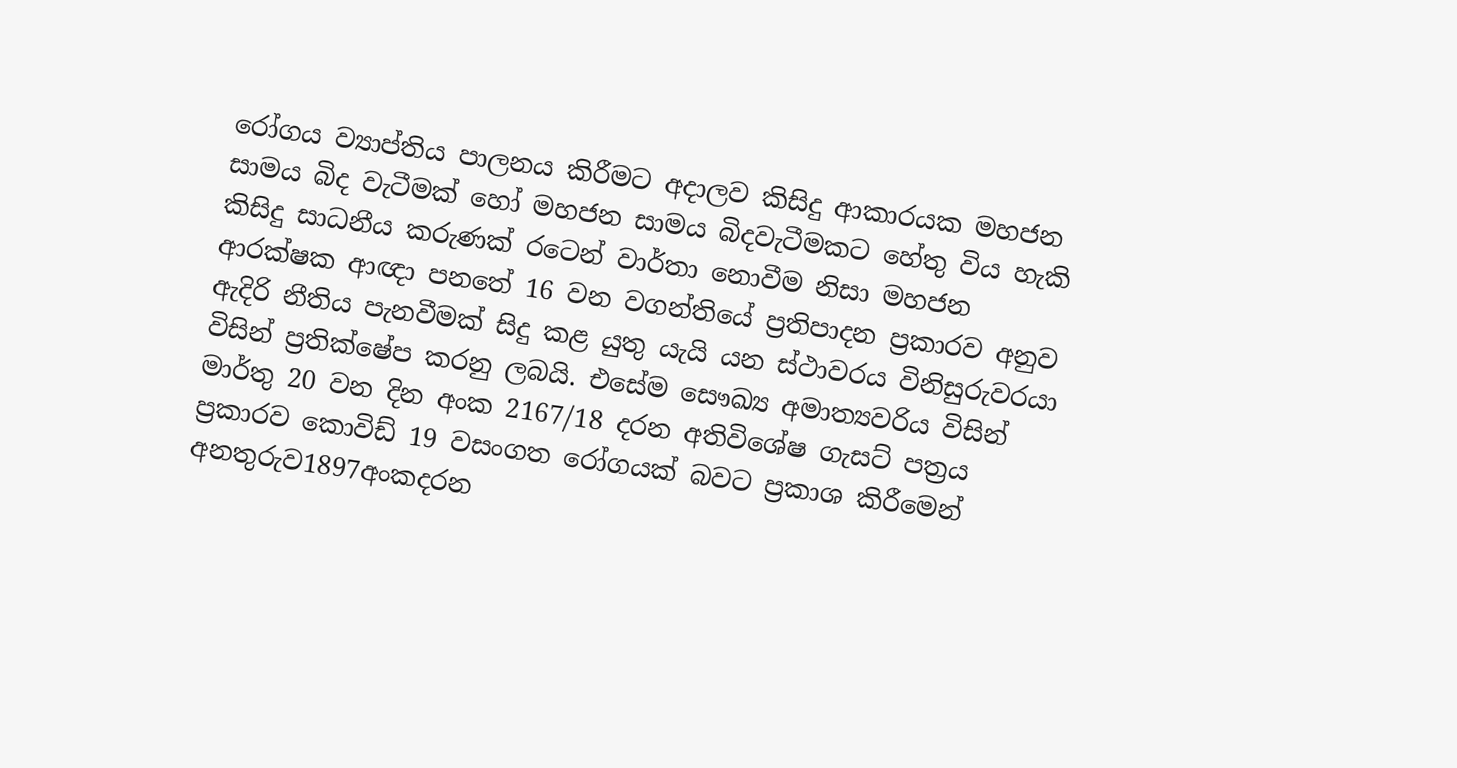රෝගය ව්‍යාප්තිය පාලනය කිරීමට අදාලව කිසිදු ආකාරයක මහජන සාමය බිද වැටීමක් හෝ මහජන සාමය බිදවැටීමකට හේතු විය හැකි කිසිදු සාධනීය කරුණක් රටෙන් වාර්තා නොවීම නිසා මහජන ආරක්ෂක ආඥා පනතේ 16 වන වගන්තියේ ප්‍රතිපාදන ප්‍රකාරව අනුව ඇදිරි නීතිය පැනවීමක් සිදු කළ යුතු යැයි යන ස්ථාවරය විනිසුරුවරයා විසින් ප්‍රතික්ෂේප කරනු ලබයි. එසේම සෞඛ්‍ය අමාත්‍යවරිය විසින් මාර්තු 20 වන දින අංක 2167/18 දරන අතිවිශේෂ ගැසට් පත්‍රය ප්‍රකාරව කොවිඩ් 19 වසංගත රෝගයක් බවට ප්‍රකාශ කිරීමෙන් අනතුරුව1897අංකදරන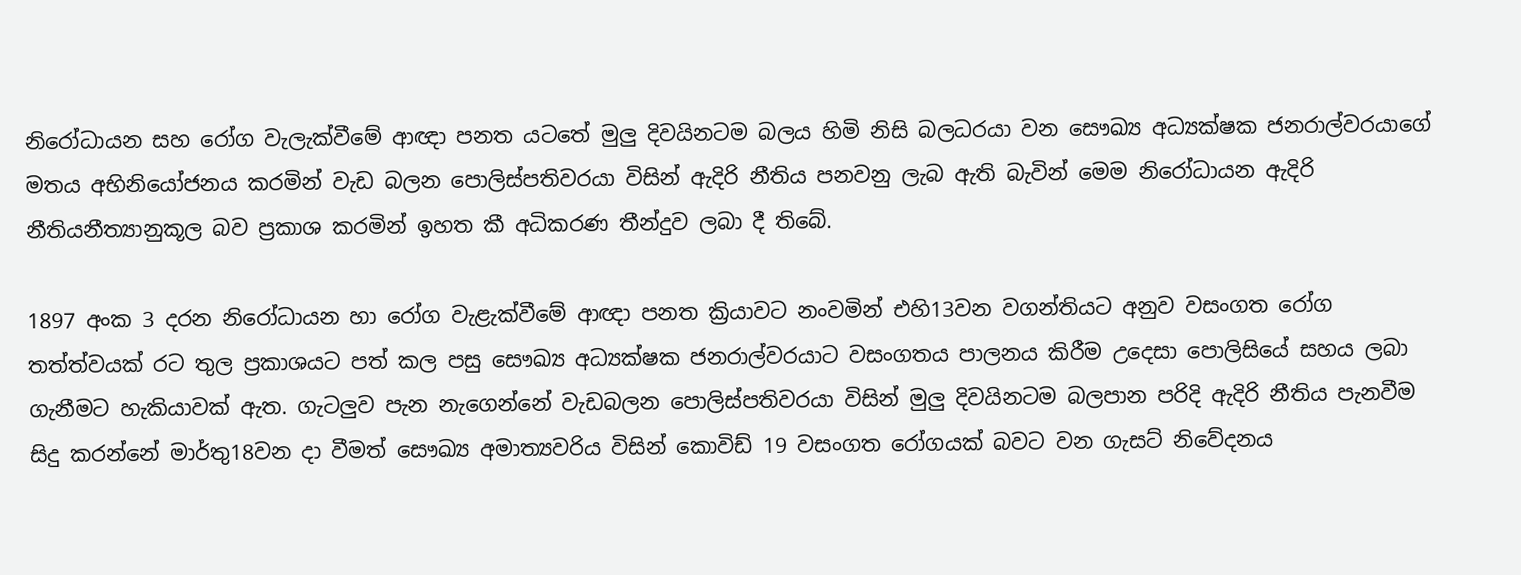නිරෝධායන සහ රෝග වැලැක්වීමේ ආඥා පනත යටතේ මුලු දිවයිනටම බලය හිමි නිසි බලධරයා වන සෞඛ්‍ය අධ්‍යක්ෂක ජනරාල්වරයාගේ මතය අභිනියෝජනය කරමින් වැඩ බලන පොලිස්පතිවරයා විසින් ඇදිරි නීතිය පනවනු ලැබ ඇති බැවින් මෙම නිරෝධායන ඇදිරි නීතියනීත්‍යානුකූල බව ප්‍රකාශ කරමින් ඉහත කී අධිකරණ තීන්දුව ලබා දී තිබේ.

1897 අංක 3 දරන නිරෝධායන හා රෝග වැළැක්වීමේ ආඥා පනත ක්‍රියාවට නංවමින් එහි13වන වගන්තියට අනුව වසංගත රෝග තත්ත්වයක් රට තුල ප්‍රකාශයට පත් කල පසු සෞඛ්‍ය අධ්‍යක්ෂක ජනරාල්වරයාට වසංගතය පාලනය කිරීම උදෙසා පොලිසියේ සහය ලබා ගැනීමට හැකියාවක් ඇත. ගැටලුව පැන නැගෙන්නේ වැඩබලන පොලිස්පතිවරයා විසින් මුලු දිවයිනටම බලපාන පරිදි ඇදිරි නීතිය පැනවීම සිදු කරන්නේ මාර්තු18වන දා වීමත් සෞඛ්‍ය අමාත්‍යවරිය විසින් කොවිඩ් 19 වසංගත රෝගයක් බවට වන ගැසට් නිවේදනය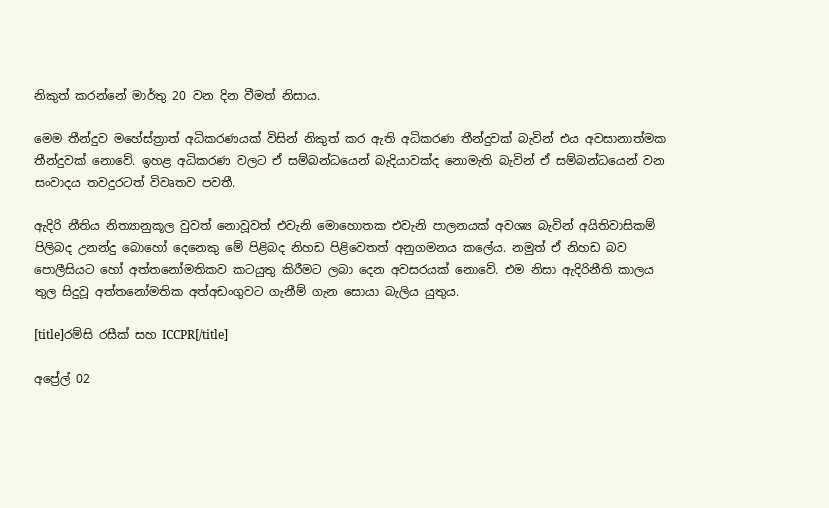නිකුත් කරන්නේ මාර්තු 20 වන දින වීමත් නිසාය.

මෙම තීන්දුව මහේස්ත්‍රාත් අධිකරණයක් විසින් නිකුත් කර ඇති අධිකරණ තීන්දුවක් බැවින් එය අවසානාත්මක තීන්දුවක් නොවේ. ඉහළ අධිකරණ වලට ඒ සම්බන්ධයෙන් බැදියාවක්ද නොමැති බැවින් ඒ සම්බන්ධයෙන් වන සංවාදය තවදුරටත් විවෘතව පවතී.

ඇදිරි නීතිය නිත්‍යානුකූල වුවත් නොවූවත් එවැනි මොහොතක එවැනි පාලනයක් අවශ්‍ය බැවින් අයිතිවාසිකම් පිලිබද උනන්දු බොහෝ දෙනෙකු මේ පිළිබද නිහඩ පිළිවෙතත් අනුගමනය කලේය. නමුත් ඒ නිහඩ බව පොලීසියට හෝ අත්තනෝමතිකව කටයුතු කිරීමට ලබා දෙන අවසරයක් නොවේ. එම නිසා ඇදිරිනීති කාලය තුල සිදුවූ අත්තනෝමතික අත්අඩංගුවට ගැනීම් ගැන සොයා බැලිය යුතුය.

[title]රම්සි රසීක් සහ ICCPR[/title]

අප්‍රේල් 02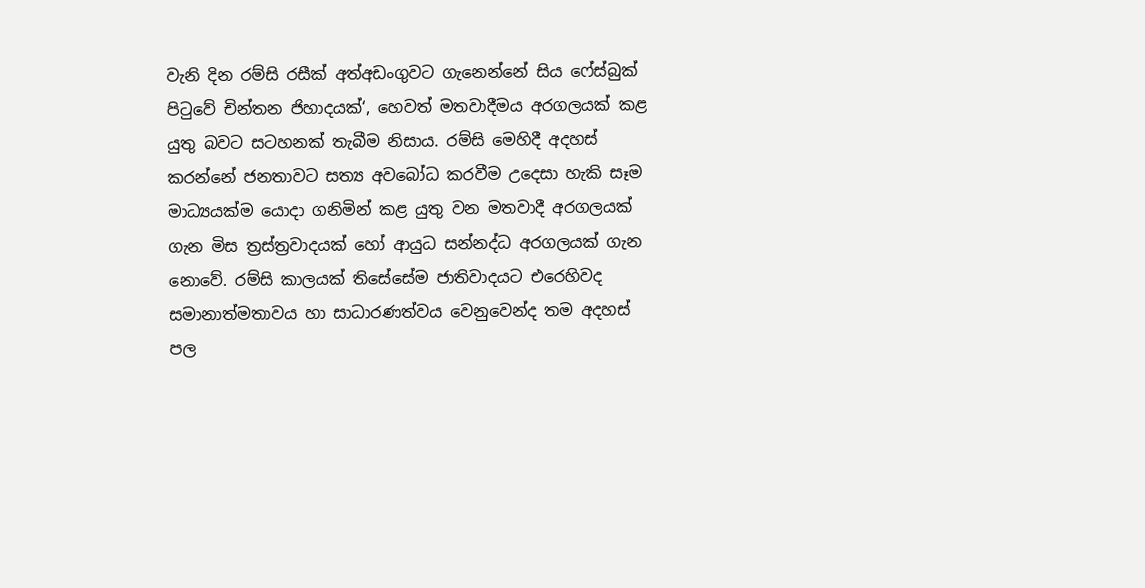වැනි දින රම්සි රසීක් අත්අඩංගුවට ගැනෙන්නේ සිය ෆේස්බුක් පිටුවේ චින්තන ජිහාදයක්‘, හෙවත් මතවාදීමය අරගලයක් කළ යුතු බවට සටහනක් තැබීම නිසාය. රම්සි මෙහිදී අදහස් කරන්නේ ජනතාවට සත්‍ය අවබෝධ කරවීම උදෙසා හැකි සෑම මාධ්‍යයක්ම යොදා ගනිමින් කළ යුතු වන මතවාදී අරගලයක් ගැන මිස ත්‍රස්ත්‍රවාදයක් හෝ ආයුධ සන්නද්ධ අරගලයක් ගැන නොවේ. රම්සි කාලයක් තිසේසේම ජාතිවාදයට එරෙහිවද සමානාත්මතාවය හා සාධාරණත්වය වෙනුවෙන්ද තම අදහස් පල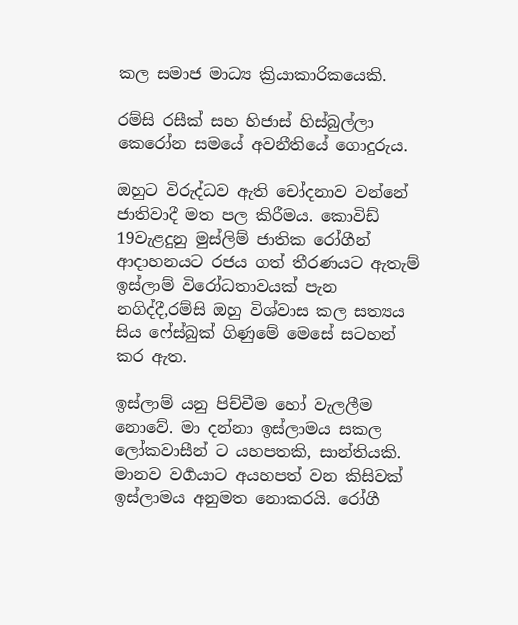කල සමාජ මාධ්‍ය ක්‍රියාකාරිකයෙකි.

රම්සි රසීක් සහ හිජාස් හිස්බුල්ලා කෙරෝන සමයේ අවනීතියේ ගොදුරුය.

ඔහුට විරුද්ධව ඇති චෝදනාව වන්නේ ජාතිවාදී මත පල කිරීමය. කොවිඩ් 19වැළදුනු මුස්ලිම් ජාතික රෝගීන් ආදාහනයට රජය ගත් තීරණයට ඇතැම් ඉස්ලාම් විරෝධතාවයක් පැන නගිද්දී,රම්සි ඔහු විශ්වාස කල සත්‍යය සිය ෆේස්බුක් ගිණුමේ මෙසේ සටහන් කර ඇත.

ඉස්ලාම් යනු පිච්චීම හෝ වැලලීම නොවේ. මා දන්නා ඉස්ලාමය සකල ලෝකවාසීන් ට යහපතකි, සාන්තියකි. මානව වර්‍ගයාට අයහපත් වන කිසිවක් ඉස්ලාමය අනුමත නොකරයි. රෝගී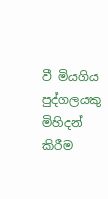වී මියගිය පුද්ගලයකු මිහිදන් කිරීම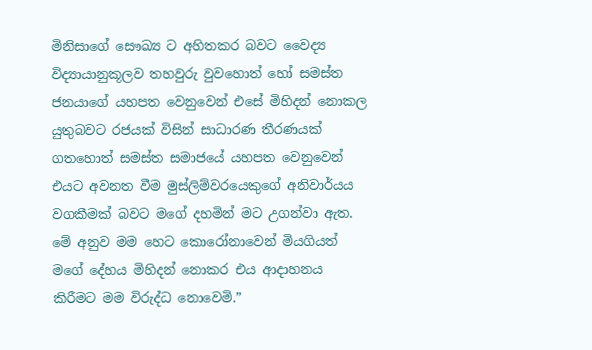මිනිසාගේ සෞඛ්‍ය ට අහිතකර බවට වෛද්‍ය විද්‍යායානුකූලව තහවුරු වුවහොත් හෝ සමස්ත ජනයාගේ යහපත වෙනුවෙන් එසේ මිහිදන් නොකල යුතුබවට රජයක් විසින් සාධාරණ තීරණයක් ගතහොත් සමස්ත සමාජයේ යහපත වෙනුවෙන් එයට අවනත වීම මුස්ලිම්වරයෙකුගේ අනිවාර්යය වගකීමක් බවට මගේ දහමින් මට උගන්වා ඇත.
මේ අනුව මම හෙට කොරෝනාවෙන් මියගියත් මගේ දේහය මිහිදන් නොකර එය ආදාහනය කිරීමට මම විරුද්ධ නොවෙමි.”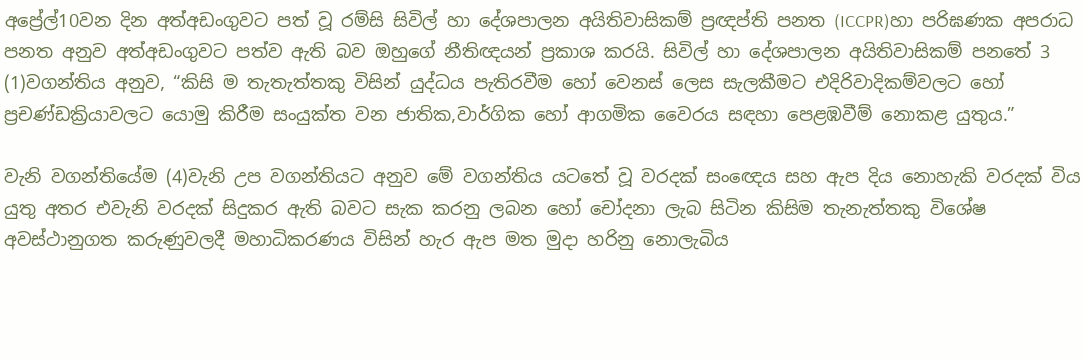අප්‍රේල්10වන දින අත්අඩංගුවට පත් වූ රම්සි සිවිල් හා දේශපාලන අයිතිවාසිකම් ප්‍රඥප්ති පනත (ICCPR)හා පරිඝණක අපරාධ පනත අනුව අත්අඩංගුවට පත්ව ඇති බව ඔහුගේ නීතිඥයන් ප්‍රකාශ කරයි. සිවිල් හා දේශපාලන අයිතිවාසිකම් පනතේ 3 (1)වගන්තිය අනුව, “කිසි ම තැතැත්තකු විසින් යුද්ධය පැතිරවීම හෝ වෙනස් ලෙස සැලකීමට එදිරිවාදිකම්වලට හෝ ප්‍රචණ්ඩක්‍රියාවලට යොමු කිරීම සංයුක්ත වන ජාතික,වාර්ගික හෝ ආගමික වෛරය සඳහා පෙළඹවීම් නොකළ යුතුය.”

වැනි වගන්තියේම (4)වැනි උප වගන්තියට අනුව මේ වගන්තිය යටතේ වූ වරදක් සංඥෙය සහ ඇප දිය නොහැකි වරදක් විය යුතු අතර එවැනි වරදක් සිදුකර ඇති බවට සැක කරනු ලබන හෝ චෝදනා ලැබ සිටින කිසිම තැනැත්තකු විශේෂ අවස්ථානුගත කරුණුවලදී මහාධිකරණය විසින් හැර ඇප මත මුදා හරිනු නොලැබිය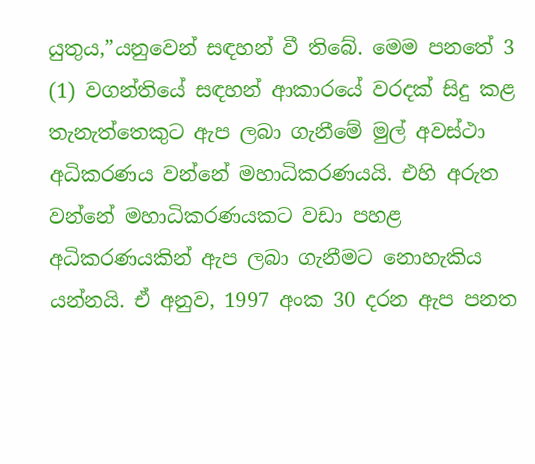යුතුය,”යනුවෙන් සඳහන් වී තිබේ. මෙම පනතේ 3 (1) වගන්තියේ සඳහන් ආකාරයේ වරදක් සිදු කළ තැනැත්තෙකුට ඇප ලබා ගැනීමේ මුල් අවස්ථා අධිකරණය වන්නේ මහාධිකරණයයි. එහි අරුත වන්නේ මහාධිකරණයකට වඩා පහළ අධිකරණයකින් ඇප ලබා ගැනීමට නොහැකිය යන්නයි. ඒ අනුව, 1997 අංක 30 දරන ඇප පනත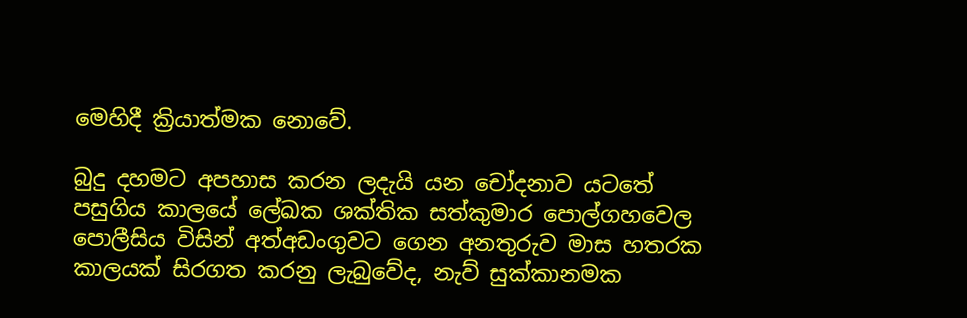මෙහිදී ක්‍රියාත්මක නොවේ.

බුදු දහමට අපහාස කරන ලදැයි යන චෝදනාව යටතේ පසුගිය කාලයේ ලේඛක ශක්තික සත්කුමාර පොල්ගහවෙල පොලීසිය විසින් අත්අඩංගුවට ගෙන අනතුරුව මාස හතරක කාලයක් සිරගත කරනු ලැබුවේද, නැව් සුක්කානමක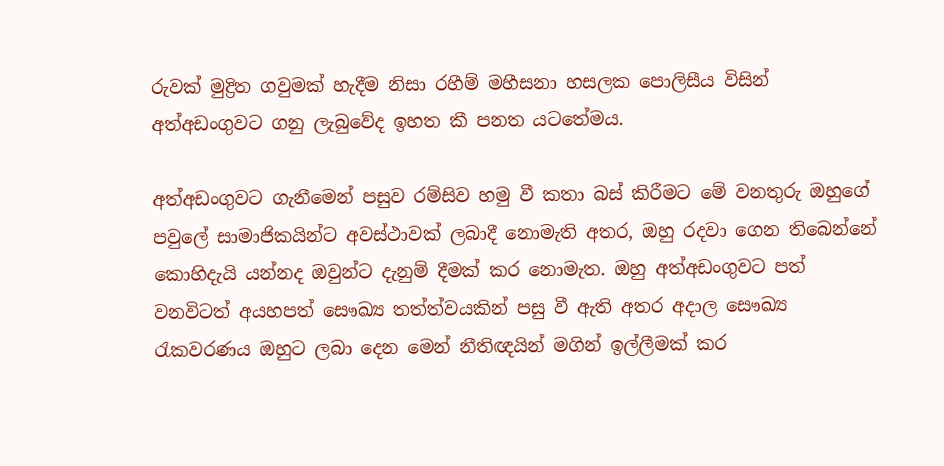රුවක් මුද්‍රිත ගවුමක් හැදීම නිසා රහීම් මහීසනා හසලක පොලිසීය විසින් අත්අඩංගුවට ගනු ලැබුවේද ඉහත කී පනත යටතේමය.

අත්අඩංගුවට ගැනීමෙන් පසුව රම්සිව හමු වී කතා බස් කිරීමට මේ වනතුරු ඔහුගේ පවුලේ සාමාජිකයින්ට අවස්ථාවක් ලබාදී නොමැති අතර, ඔහු රදවා ගෙන තිබෙන්නේ කොහිදැයි යන්නද ඔවුන්ට දැනුම් දීමක් කර නොමැත. ඔහු අත්අඩංගුවට පත් වනවිටත් අයහපත් සෞඛ්‍ය තත්ත්වයකින් පසු වී ඇති අතර අදාල සෞඛ්‍ය රැකවරණය ඔහුට ලබා දෙන මෙන් නීතිඥයින් මගින් ඉල්ලීමක් කර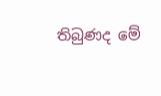තිබුණද මේ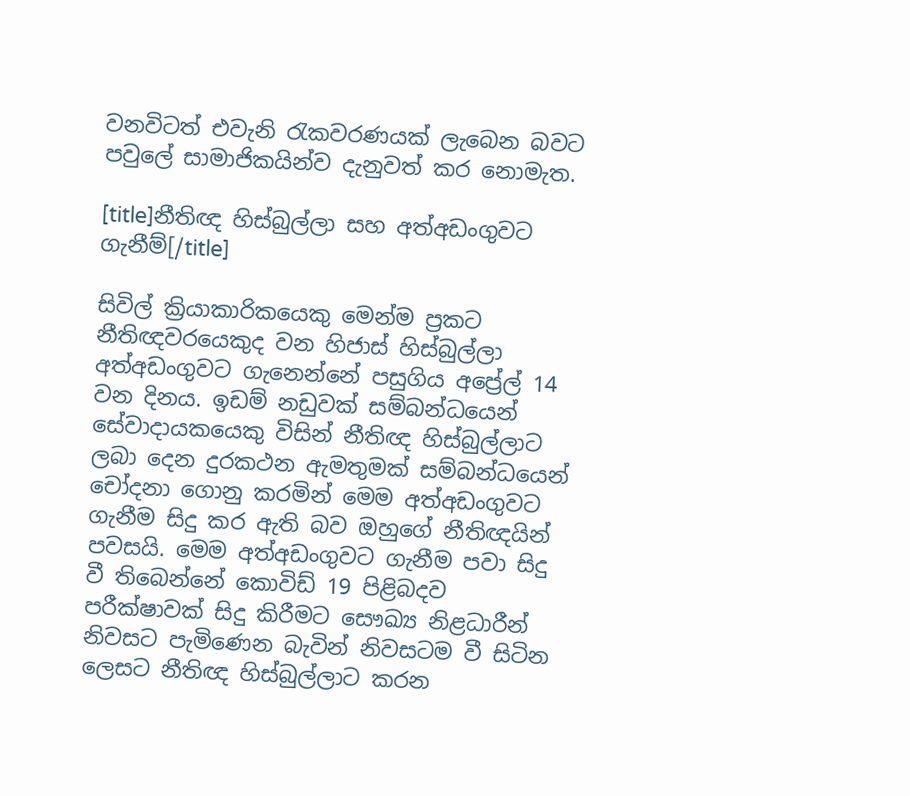වනවිටත් එවැනි රැකවරණයක් ලැබෙන බවට පවුලේ සාමාජිකයින්ව දැනුවත් කර නොමැත.

[title]නීතිඥ හිස්බුල්ලා සහ අත්අඩංගුවට ගැනීම්[/title]

සිවිල් ක්‍රියාකාරිකයෙකු මෙන්ම ප්‍රකට නීතිඥවරයෙකුද වන හිජාස් හිස්බුල්ලා අත්අඩංගුවට ගැනෙන්නේ පසුගිය අප්‍රේල් 14 වන දිනය. ඉඩම් නඩුවක් සම්බන්ධයෙන් සේවාදායකයෙකු විසින් නීතිඥ හිස්බුල්ලාට ලබා දෙන දුරකථන ඇමතුමක් සම්බන්ධයෙන් චෝදනා ගොනු කරමින් මෙම අත්අඩංගුවට ගැනීම සිදු කර ඇති බව ඔහුගේ නීතිඥයින් පවසයි. මෙම අත්අඩංගුවට ගැනීම පවා සිදු වී තිබෙන්නේ කොවිඩ් 19 පිළිබදව පරීක්ෂාවක් සිදු කිරීමට සෞඛ්‍ය නිළධාරීන් නිවසට පැමිණෙන බැවින් නිවසටම වී සිටින ලෙසට නීතිඥ හිස්බුල්ලාට කරන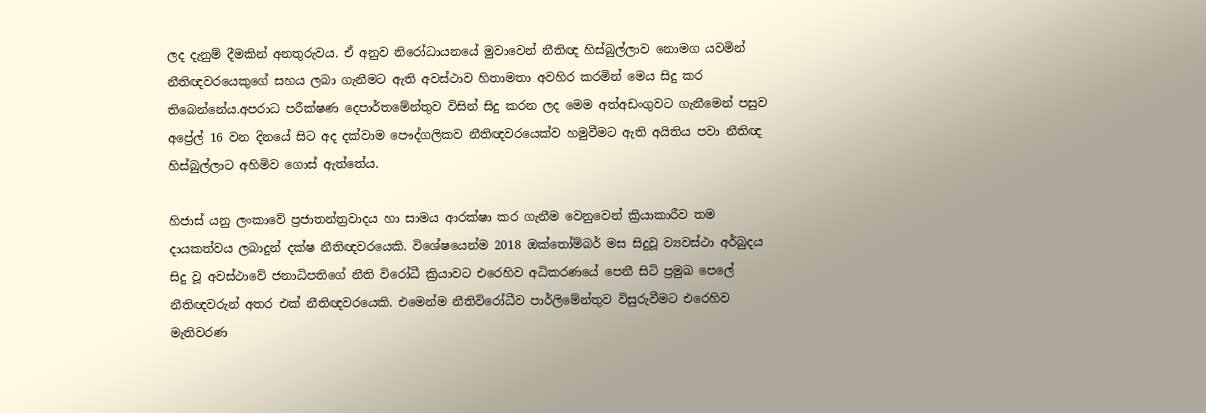ලද දැනුම් දීමකින් අනතුරුවය. ඒ අනුව නිරෝධායනයේ මුවාවෙන් නීතිඥ හිස්බුල්ලාව නොමග යවමින් නීතිඥවරයෙකුගේ සහය ලබා ගැනීමට ඇති අවස්ථාව හිතාමතා අවහිර කරමින් මෙය සිදු කර තිබෙන්නේය.අපරාධ පරීක්ෂණ දෙපාර්තමේන්තුව විසින් සිදු කරන ලද මෙම අත්අඩංගුවට ගැනීමෙන් පසුව අප්‍රේල් 16 වන දිනයේ සිට අද දක්වාම පෞද්ගලිකව නීතිඥවරයෙක්ව හමුවීමට ඇති අයිතිය පවා නීතිඥ හිස්බුල්ලාට අහිමිව ගොස් ඇත්තේය.

හිජාස් යනු ලංකාවේ ප්‍රජාතන්ත්‍රවාදය හා සාමය ආරක්ෂා කර ගැනීම වෙනුවෙන් ක්‍රියාකාරීව තම දායකත්වය ලබාදුන් දක්ෂ නීතිඥවරයෙකි. විශේෂයෙන්ම 2018 ඔක්තෝම්බර් මස සිදුවූ ව්‍යවස්ථා අර්බුදය සිදු වූ අවස්ථාවේ ජනාධිපතිගේ නීති විරෝධී ක්‍රියාවට එරෙහිව අධිකරණයේ පෙනී සිටි ප්‍රමුඛ පෙලේ නීතිඥවරුන් අතර එක් නීතිඥවරයෙකි. එමෙන්ම නීතිවිරෝධීව පාර්ලිමේන්තුව විසුරුවීමට එරෙහිව මැතිවරණ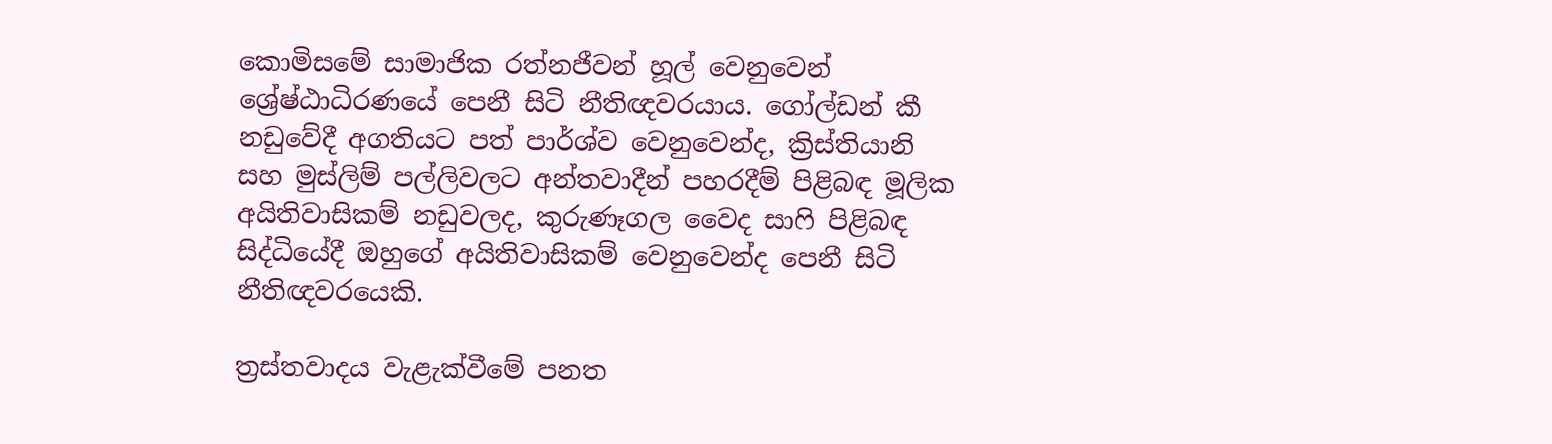කොමිසමේ සාමාජික රත්නජීවන් හූල් වෙනුවෙන් ශ්‍රේෂ්ඨාධිරණයේ පෙනී සිටි නීතිඥවරයාය. ගෝල්ඩන් කී නඩුවේදී අගතියට පත් පාර්ශ්ව වෙනුවෙන්ද, ක්‍රිස්තියානි සහ මුස්ලිම් පල්ලිවලට අන්තවාදීන් පහරදීම් පිළිබඳ මූලික අයිතිවාසිකම් නඩුවලද, කුරුණෑගල වෛද සාෆි පිළිබඳ සිද්ධියේදී ඔහුගේ අයිතිවාසිකම් වෙනුවෙන්ද පෙනී සිටි නීතිඥවරයෙකි.

ත්‍රස්තවාදය වැළැක්වීමේ පනත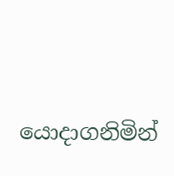යොදාගනිමින්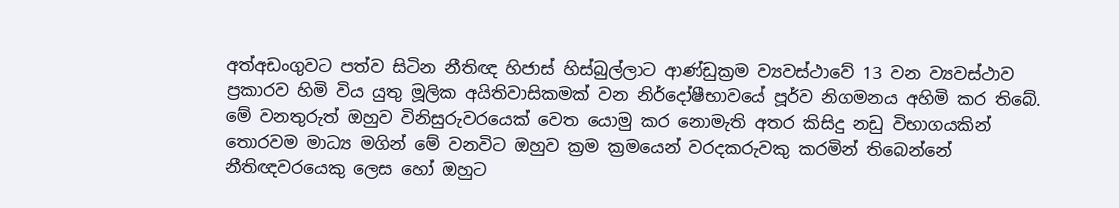අත්අඩංගුවට පත්ව සිටින නීතිඥ හිජාස් හිස්බුල්ලාට ආණ්ඩුක්‍රම ව්‍යවස්ථාවේ 13 වන ව්‍යවස්ථාව ප්‍රකාරව හිමි විය යුතු මූලික අයිතිවාසිකමක් වන නිර්දෝෂීභාවයේ පූර්ව නිගමනය අහිමි කර තිබේ. මේ වනතුරුත් ඔහුව විනිසුරුවරයෙක් වෙත යොමු කර නොමැති අතර කිසිදු නඩු විභාගයකින් තොරවම මාධ්‍ය මගින් මේ වනවිට ඔහුව ක්‍රම ක්‍රමයෙන් වරදකරුවකු කරමින් තිබෙන්නේ නීතිඥවරයෙකු ලෙස හෝ ඔහුට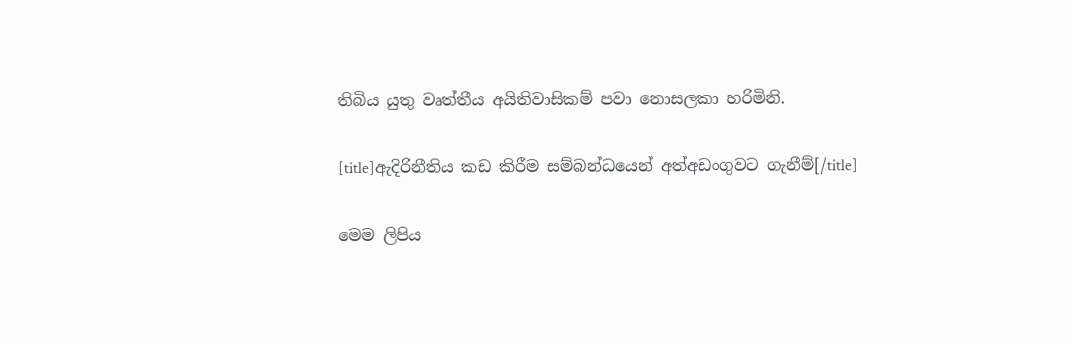තිබිය යුතු වෘත්තීය අයිතිවාසිකම් පවා නොසලකා හරිමිනි.

[title]ඇදිරිනීතිය කඩ කිරීම සම්බන්ධයෙන් අත්අඩංගුවට ගැනීම්[/title]

මෙම ලිපිය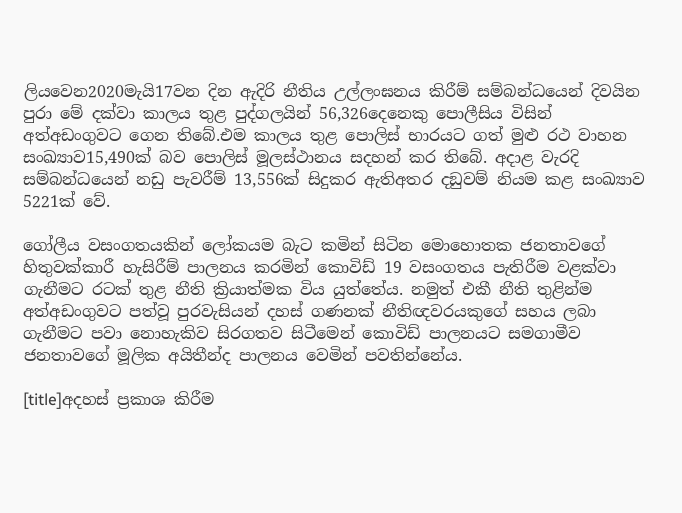ලියවෙන2020මැයි17වන දින ඇදිරි නීතිය උල්ලංඝනය කිරීම් සම්බන්ධයෙන් දිවයින පුරා මේ දක්වා කාලය තුළ පුද්ගලයින් 56,326දෙනෙකු පොලීසිය විසින් අත්අඩංගුවට ගෙන තිබේ.එම කාලය තුළ පොලිස් භාරයට ගත් මුළු රථ වාහන සංඛ්‍යාව15,490ක් බව පොලිස් මූලස්ථානය සදහන් කර තිබේ. අදාළ වැරදි සම්බන්ධයෙන් නඩු පැවරීම් 13,556ක් සිදුකර ඇතිඅතර දඞුවම් නියම කළ සංඛ්‍යාව 5221ක් වේ.

ගෝලීය වසංගතයකින් ලෝකයම බැට කමින් සිටින මොහොතක ජනතාවගේ හිතුවක්කාරී හැසිරීම් පාලනය කරමින් කොවිඩ් 19 වසංගතය පැතිරීම වළක්වා ගැනීමට රටක් තුළ නීති ක්‍රියාත්මක විය යුත්තේය. නමුත් එකී නීති තුළින්ම අත්අඩංගුවට පත්වූ පුරවැසියන් දහස් ගණනක් නීතිඥවරයකුගේ සහය ලබා ගැනීමට පවා නොහැකිව සිරගතව සිටීමෙන් කොවිඩ් පාලනයට සමගාමීව ජනතාවගේ මූලික අයිතීන්ද පාලනය වෙමින් පවතින්නේය.

[title]අදහස් ප්‍රකාශ කිරීම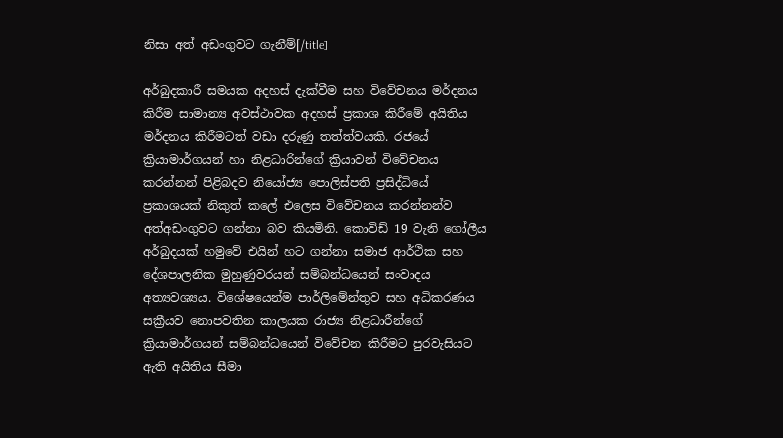නිසා අත් අඩංගුවට ගැනීම්[/title]

අර්බුදකාරී සමයක අදහස් දැක්වීම සහ විවේචනය මර්දනය කිරීම සාමාන්‍ය අවස්ථාවක අදහස් ප්‍රකාශ කිරීමේ අයිතිය මර්දනය කිරීමටත් වඩා දරුණු තත්ත්වයකි. රජයේ ක්‍රියාමාර්ගයන් හා නිළධාරින්ගේ ක්‍රියාවන් විවේචනය කරන්නන් පිළිබදව නියෝජ්‍ය පොලිස්පති ප්‍රසිද්ධියේ ප්‍රකාශයක් නිකුත් කලේ එලෙස විවේචනය කරන්නන්ව අත්අඩංගුවට ගන්නා බව කියමිනි. කොවිඩ් 19 වැනි ගෝලීය අර්බුදයක් හමුවේ එයින් හට ගන්නා සමාජ ආර්ථික සහ දේශපාලනික මුහුණුවරයන් සම්බන්ධයෙන් සංවාදය අත්‍යවශ්‍යය. විශේෂයෙන්ම පාර්ලිමේන්තුව සහ අධිකරණය සක්‍රීයව නොපවතින කාලයක රාජ්‍ය නිළධාරීන්ගේ ක්‍රියාමාර්ගයන් සම්බන්ධයෙන් විවේචන කිරීමට පුරවැසියට ඇති අයිතිය සීමා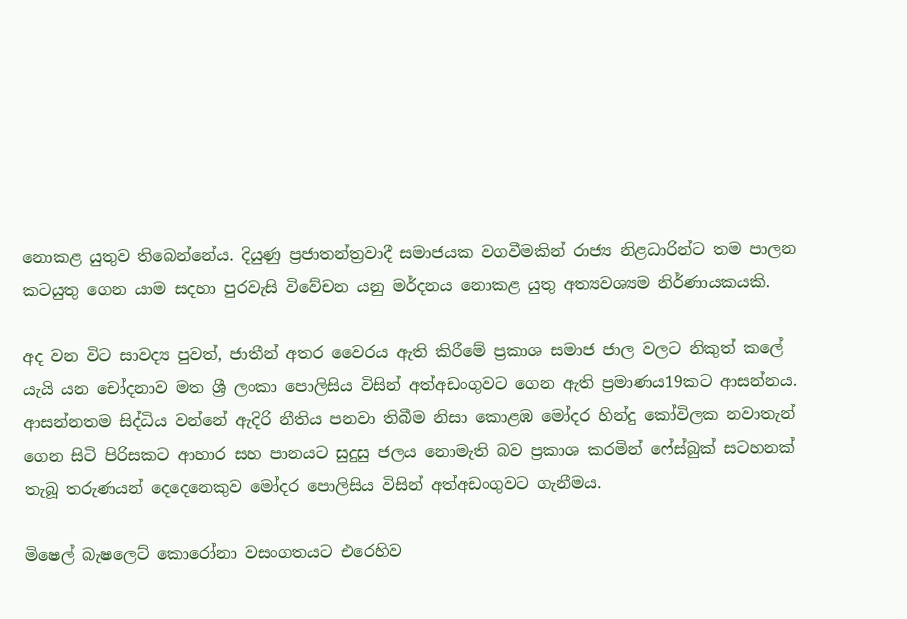නොකළ යුතුව තිබෙන්නේය. දියුණු ප්‍රජාතන්ත්‍රවාදී සමාජයක වගවීමකින් රාජ්‍ය නිළධාරින්ට තම පාලන කටයුතු ගෙන යාම සදහා පුරවැසි විවේචන යනු මර්දනය නොකළ යුතු අත්‍යවශ්‍යම නිර්ණායකයකි.

අද වන විට සාවද්‍ය පුවත්, ජාතීන් අතර වෛරය ඇති කිරීමේ ප්‍රකාශ සමාජ ජාල වලට නිකුත් කලේ යැයි යන චෝදනාව මත ශ්‍රී ලංකා පොලිසිය විසින් අත්අඩංගුවට ගෙන ඇති ප්‍රමාණය19කට ආසන්නය. ආසන්නතම සිද්ධිය වන්නේ ඇදිරි නීතිය පනවා තිබීම නිසා කොළඹ මෝදර හින්දු කෝවිලක නවාතැන් ගෙන සිටි පිරිසකට ආහාර සහ පානයට සුදුසු ජලය නොමැති බව ප්‍රකාශ කරමින් ෆේස්බුක් සටහනක් තැබූ තරුණයන් දෙදෙනෙකුව මෝදර පොලිසිය විසින් අත්අඩංගුවට ගැනීමය.

මිෂෙල් බැෂලෙට් කොරෝනා වසංගතයට එරෙහිව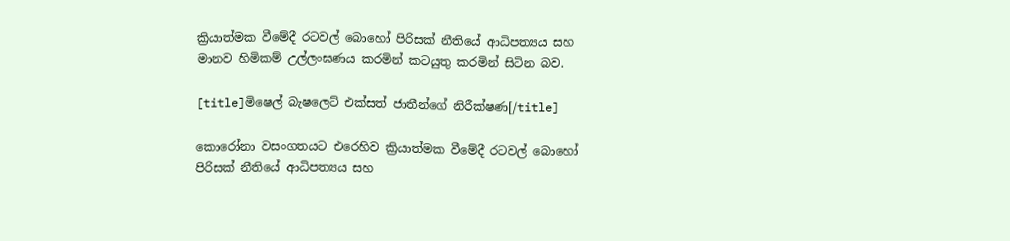ක්‍රියාත්මක වීමේදී රටවල් බොහෝ පිරිසක් නීතියේ ආධිපත්‍යය සහ මානව හිමිකම් උල්ලංඝණය කරමින් කටයුතු කරමින් සිටින බව.

[title]මිෂෙල් බැෂලෙට් එක්සත් ජාතීන්ගේ නිරීක්ෂණ[/title]

කොරෝනා වසංගතයට එරෙහිව ක්‍රියාත්මක වීමේදී රටවල් බොහෝ පිරිසක් නීතියේ ආධිපත්‍යය සහ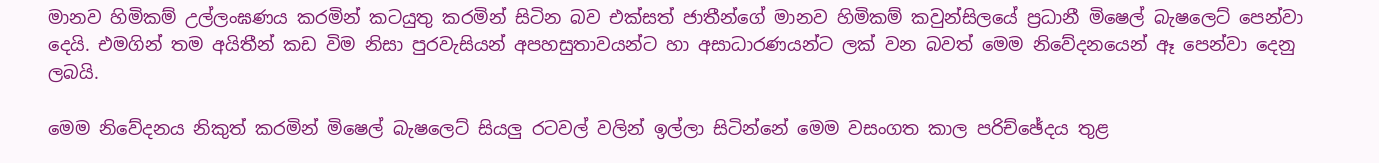මානව හිමිකම් උල්ලංඝණය කරමින් කටයුතු කරමින් සිටින බව එක්සත් ජාතීන්ගේ මානව හිමිකම් කවුන්සිලයේ ප්‍රධානී මිෂෙල් බැෂලෙට් පෙන්වා දෙයි. එමගින් තම අයිතීන් කඩ විම නිසා පුරවැසියන් අපහසුතාවයන්ට හා අසාධාරණයන්ට ලක් වන බවත් මෙම නිවේදනයෙන් ඈ පෙන්වා දෙනු ලබයි.

මෙම නිවේදනය නිකුත් කරමින් මිෂෙල් බැෂලෙට් සියලු රටවල් වලින් ඉල්ලා සිටින්නේ මෙම වසංගත කාල පරිච්ඡේදය තුළ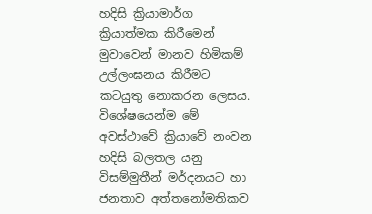හදිසි ක්‍රියාමාර්ග ක්‍රියාත්මක කිරීමෙන් මුවාවෙන් මානව හිමිකම් උල්ලංඝනය කිරීමට කටයුතු නොකරන ලෙසය. විශේෂයෙන්ම මේ අවස්ථාවේ ක්‍රියාවේ නංවන හදිසි බලතල යනු විසම්මුතීන් මර්දනයට හා ජනතාව අත්තනෝමතිකව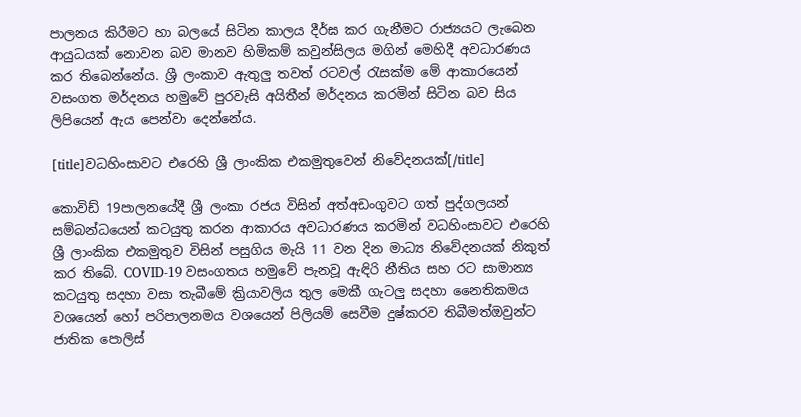පාලනය කිරීමට හා බලයේ සිටින කාලය දීර්ඝ කර ගැනීමට රාජ්‍යයට ලැබෙන ආයුධයක් නොවන බව මානව හිමිකම් කවුන්සිලය මගින් මෙහිදී අවධාරණය කර තිබෙන්නේය. ශ්‍රී ලංකාව ඇතුලු තවත් රටවල් රැසක්ම මේ ආකාරයෙන් වසංගත මර්දනය හමුවේ පුරවැසි අයිතීන් මර්දනය කරමින් සිටින බව සිය ලිපියෙන් ඇය පෙන්වා දෙන්නේය.

[title]වධහිංසාවට එරෙහි ශ්‍රී ලාංකික එකමුතුවෙන් නිවේදනයක්[/title]

කොවිඩ් 19පාලනයේදී ශ්‍රී ලංකා රජය විසින් අත්අඩංගුවට ගත් පුද්ගලයන් සම්බන්ධයෙන් කටයුතු කරන ආකාරය අවධාරණය කරමින් වධහිංසාවට එරෙහි ශ්‍රී ලාංකික එකමුතුව විසින් පසුගිය මැයි 11 වන දින මාධ්‍ය නිවේදනයක් නිකුත් කර තිබේ. COVID-19 වසංගතය හමුවේ පැනවූ ඇඳිරි නීතිය සහ රට සාමාන්‍ය කටයුතු සදහා වසා තැබීමේ ක්‍රියාවලිය තුල මෙකී ගැටලු සදහා නෛතිකමය වශයෙන් හෝ පරිපාලනමය වශයෙන් පිලියම් සෙවීම දුෂ්කරව තිබීමත්ඔවුන්ට ජාතික පොලිස්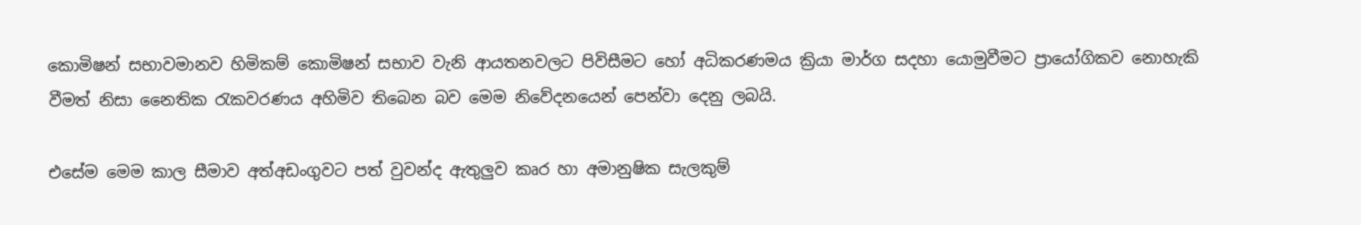කොමිෂන් සභාවමානව හිමිකම් කොමිෂන් සභාව වැනි ආයතනවලට පිවිසීමට හෝ අධිකරණමය ක්‍රියා මාර්ග සදහා යොමුවීමට ප්‍රායෝගිකව නොහැකි වීමත් නිසා නෛතික රැකවරණය අහිමිව තිබෙන බව මෙම නිවේදනයෙන් පෙන්වා දෙනු ලබයි.

එසේම මෙම කාල සීමාව අත්අඩංගුවට පත් වුවන්ද ඇතුලුව කෘර හා අමානුෂික සැලකුම්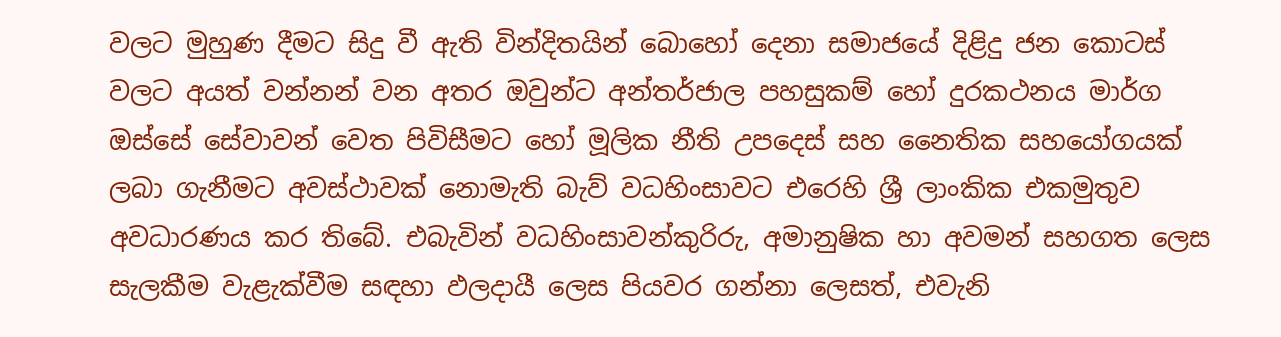වලට මුහුණ දීමට සිදු වී ඇති වින්දිතයින් බොහෝ දෙනා සමාජයේ දිළිදු ජන කොටස් වලට අයත් වන්නන් වන අතර ඔවුන්ට අන්තර්ජාල පහසුකම් හෝ දුරකථනය මාර්ග ඔස්සේ සේවාවන් වෙත පිවිසීමට හෝ මූලික නීති උපදෙස් සහ නෛතික සහයෝගයක් ලබා ගැනීමට අවස්ථාවක් නොමැති බැව් වධහිංසාවට එරෙහි ශ්‍රී ලාංකික එකමුතුව අවධාරණය කර තිබේ. එබැවින් වධහිංසාවන්කුරිරු, අමානුෂික හා අවමන් සහගත ලෙස සැලකීම වැළැක්වීම සඳහා ඵලදායී ලෙස පියවර ගන්නා ලෙසත්, එවැනි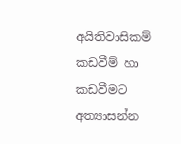අයිතිවාසිකම් කඩවීම් හා කඩවීමට අත්‍යාසන්න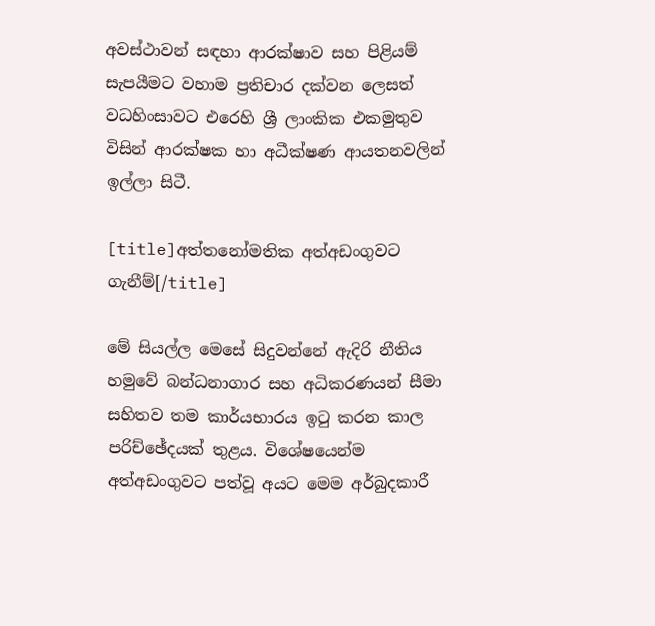අවස්ථාවන් සඳහා ආරක්ෂාව සහ පිළියම් සැපයීමට වහාම ප්‍රතිචාර දක්වන ලෙසත් වධහිංසාවට එරෙහි ශ්‍රී ලාංකික එකමුතුව විසින් ආරක්ෂක හා අධීක්ෂණ ආයතනවලින් ඉල්ලා සිටී.

[title]අත්තනෝමතික අත්අඩංගුවට ගැනීම්[/title]

මේ සියල්ල මෙසේ සිදුවන්නේ ඇදිරි නීතිය හමුවේ බන්ධනාගාර සහ අධිකරණයන් සීමා සහිතව තම කාර්යභාරය ඉටු කරන කාල පරිච්ඡේදයක් තුළය. විශේෂයෙන්ම අත්අඩංගුවට පත්වූ අයට මෙම අර්බුදකාරී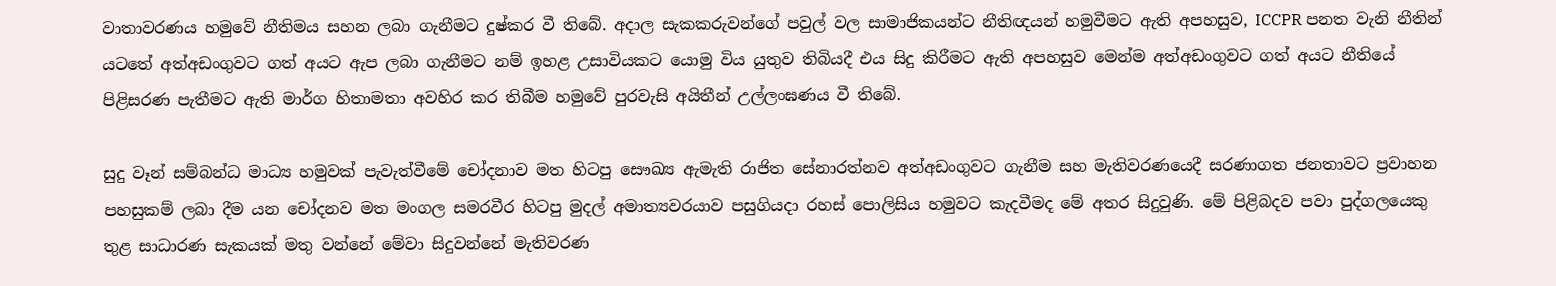වාතාවරණය හමුවේ නීතිමය සහන ලබා ගැනීමට දුෂ්කර වී තිබේ. අදාල සැකකරුවන්ගේ පවුල් වල සාමාජිකයන්ට නීතිඥයන් හමුවීමට ඇති අපහසුව, ICCPR පනත වැනි නීතින් යටතේ අත්අඩංගුවට ගත් අයට ඇප ලබා ගැනීමට නම් ඉහළ උසාවියකට යොමු විය යුතුව තිබියදී එය සිදු කිරීමට ඇති අපහසුව මෙන්ම අත්අඩංගුවට ගත් අයට නීතියේ පිළිසරණ පැතීමට ඇති මාර්ග හිතාමතා අවහිර කර තිබීම හමුවේ පුරවැසි අයිතීන් උල්ලංඝණය වී තිබේ.

සුදු වෑන් සම්බන්ධ මාධ්‍ය හමුවක් පැවැත්වීමේ චෝදනාව මත හිටපු සෞඛ්‍ය ඇමැති රාජිත සේනාරත්නව අත්අඩංගුවට ගැනීම සහ මැතිවරණයෙදී සරණාගත ජනතාවට ප්‍රවාහන පහසුකම් ලබා දීම යන චෝදනව මත මංගල සමරවීර හිටපු මුදල් අමාත්‍යවරයාව පසුගියදා රහස් පොලිසිය හමුවට කැදවීමද මේ අතර සිදුවුණි. මේ පිළිබදව පවා පුද්ගලයෙකු තුළ සාධාරණ සැකයක් මතු වන්නේ මේවා සිදුවන්නේ මැතිවරණ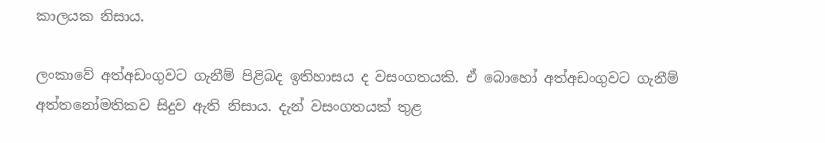කාලයක නිසාය.

ලංකාවේ අත්අඩංගුවට ගැනීම් පිළිබද ඉතිහාසය ද වසංගතයකි. ඒ බොහෝ අත්අඩංගුවට ගැනීම් අත්තනෝමතිකව සිදුව ඇති නිසාය. දැන් වසංගතයක් තුළ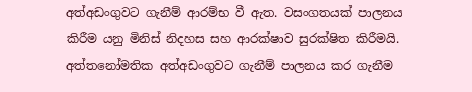අත්අඩංගුවට ගැනීම් ආරම්භ වී ඇත. වසංගතයක් පාලනය කිරීම යනු මිනිස් නිදහස සහ ආරක්ෂාව සුරක්ෂිත කිරීමයි. අත්තනෝමතික අත්අඩංගුවට ගැනීම් පාලනය කර ගැනීම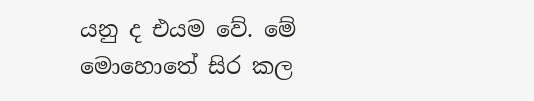යනු ද එයම වේ. මේ මොහොතේ සිර කල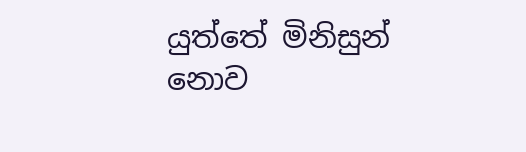යුත්තේ මිනිසුන් නොව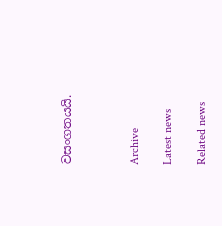වසංගතයයි.



Archive

Latest news

Related news